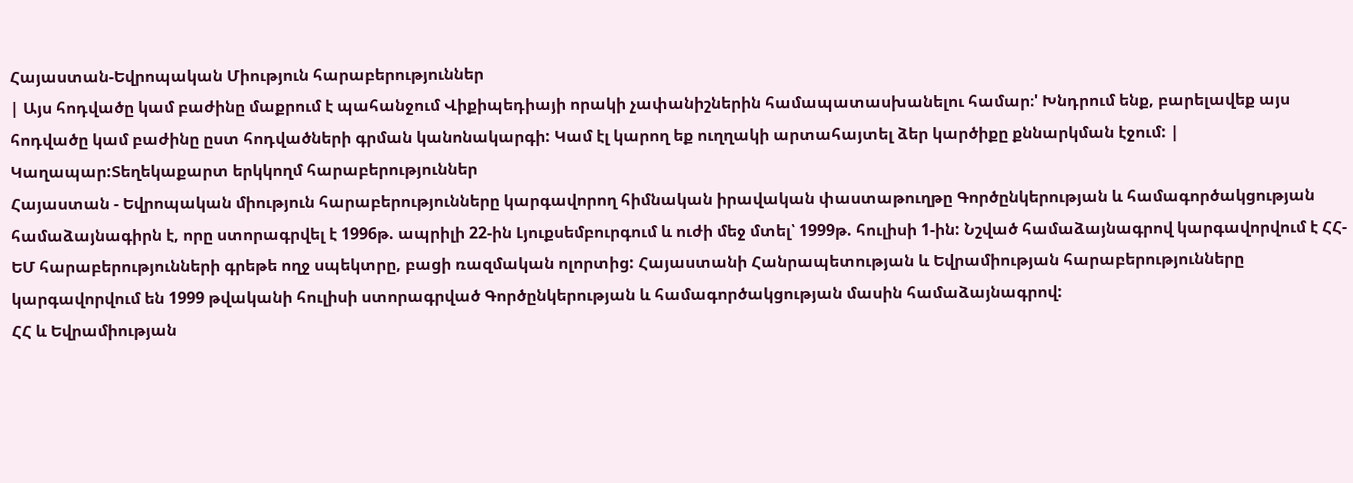Հայաստան-Եվրոպական Միություն հարաբերություններ
| Այս հոդվածը կամ բաժինը մաքրում է պահանջում Վիքիպեդիայի որակի չափանիշներին համապատասխանելու համար։' Խնդրում ենք, բարելավեք այս հոդվածը կամ բաժինը ըստ հոդվածների գրման կանոնակարգի: Կամ էլ կարող եք ուղղակի արտահայտել ձեր կարծիքը քննարկման էջում: |
Կաղապար:Տեղեկաքարտ երկկողմ հարաբերություններ
Հայաստան - Եվրոպական միություն հարաբերությունները կարգավորող հիմնական իրավական փաստաթուղթը Գործընկերության և համագործակցության համաձայնագիրն է, որը ստորագրվել է 1996թ. ապրիլի 22-ին Լյուքսեմբուրգում և ուժի մեջ մտել՝ 1999թ. հուլիսի 1-ին: Նշված համաձայնագրով կարգավորվում է ՀՀ-ԵՄ հարաբերությունների գրեթե ողջ սպեկտրը, բացի ռազմական ոլորտից: Հայաստանի Հանրապետության և Եվրամիության հարաբերությունները կարգավորվում են 1999 թվականի հուլիսի ստորագրված Գործընկերության և համագործակցության մասին համաձայնագրով:
ՀՀ և Եվրամիության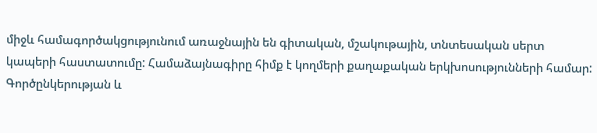միջև համագործակցությունում առաջնային են գիտական, մշակութային, տնտեսական սերտ կապերի հաստատումը: Համաձայնագիրը հիմք է կողմերի քաղաքական երկխոսությունների համար:
Գործընկերության և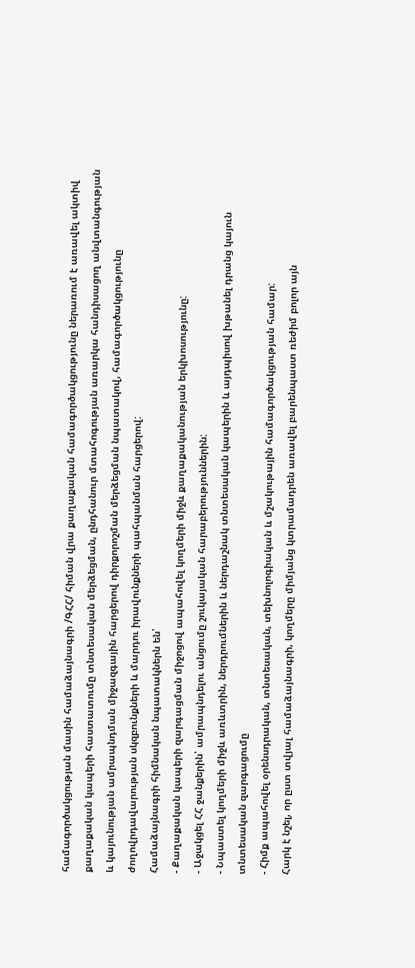համագործակցության մասին համաձայնագրի /ԳՀՀ/ հիման վրա քաղաքական համագործակցությունը ներառում է առավել ակտիվ քաղաքական կապերի հաստատումը տնտեսական մերձեցման, ընդհանուր մտահոգության առարկա հանդիսացող անվտանգության և կայունության ամրապնդման միջազգային հարցերով դիրքորոշման մերձեցման նպատակով, համագործակցությունը ժողովրդավարության սկզբունքների և մարդու իրավունքների պահպանման հարցերով:
Համաձայնագրի հիմնական նպատակներն են՝
- Քաղաքական կապերի զարգացման միջոցով ապահովել կողմերի միջև քաղաքականության երկխոսությունը:
- Աջակցել ՀՀ ջանքերին՝ ամրապնդելու անցումը շուկայական հարաբերություններին:
- Նպաստել կողմերի միջև առևտրին, ներդրումներին և ներդաշնակ տնտեսական կապերին և այդպիսով խթանել դրանց կայուն տնտեսական զարգացումը
- Հիմք ապահովել օրենսդրական, տնտեսական, տեխնոլոգիական և մշակութային համագործակցության համար:
Հարկ է նշել, որ ըստ տվյալ համաձայնագրի, կողմերը միմյանց կտրամադրեն առավել բարենպաստ ռեժիմ բոլոր այն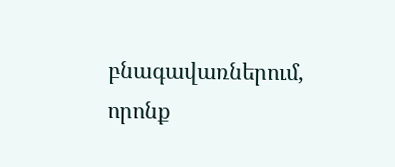բնագավառներում, որոնք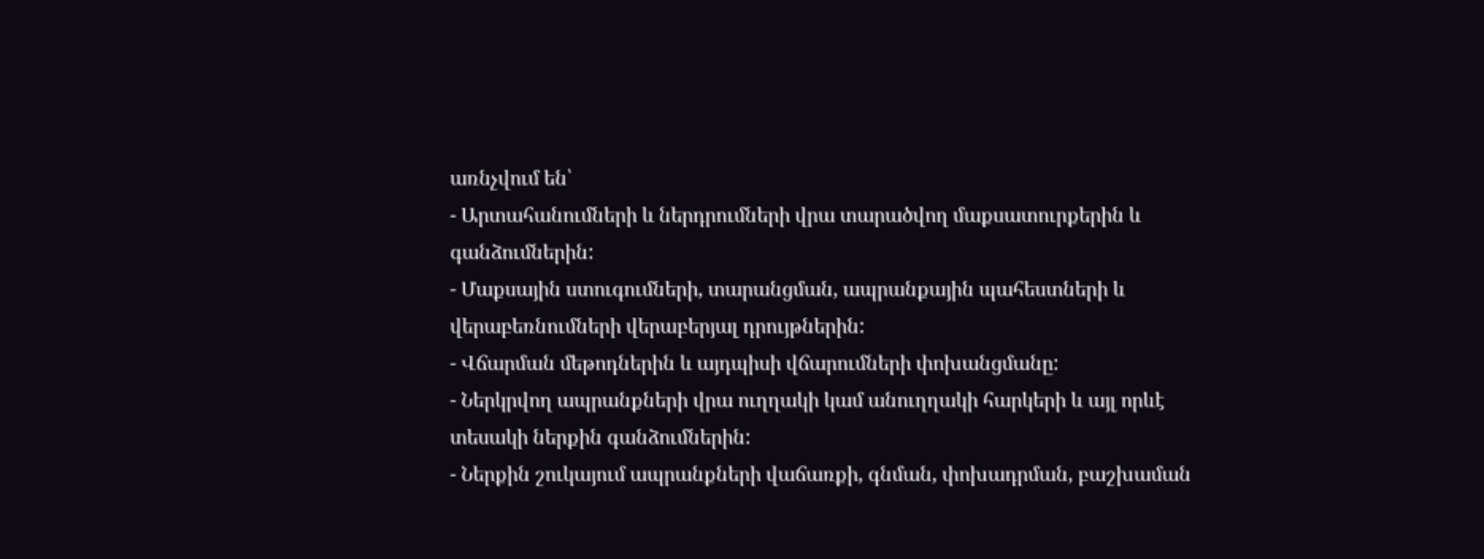առնչվում են՝
- Արտահանումների և ներդրումների վրա տարածվող մաքսատուրքերին և գանձումներին:
- Մաքսային ստուգումների, տարանցման, ապրանքային պահեստների և վերաբեռնումների վերաբերյալ դրույթներին:
- Վճարման մեթոդներին և այդպիսի վճարումների փոխանցմանը:
- Ներկրվող ապրանքների վրա ուղղակի կամ անուղղակի հարկերի և այլ որևէ տեսակի ներքին գանձումներին:
- Ներքին շուկայում ապրանքների վաճառքի, գնման, փոխադրման, բաշխաման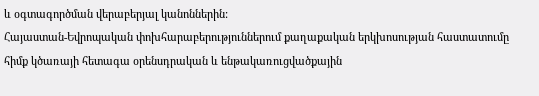և օգտագործման վերաբերյալ կանոններին:
Հայաստան-Եվրոպական փոխհարաբերություններում քաղաքական երկխոսության հաստատումը հիմք կծառայի հետագա օրենսդրական և ենթակառուցվածքային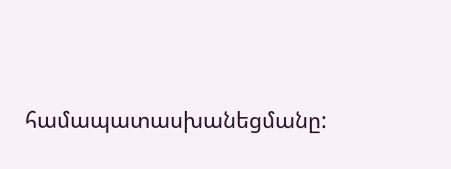համապատասխանեցմանը: